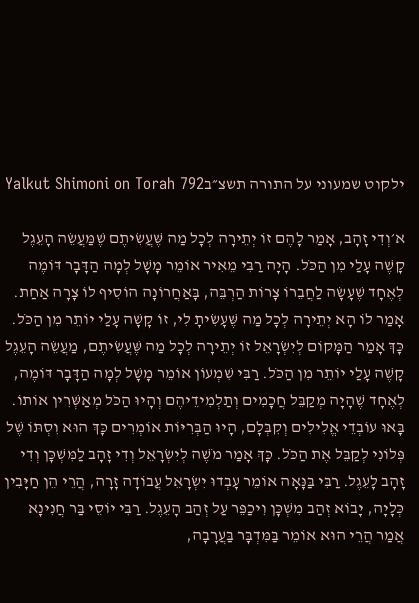ילקוט שמעוני על התורה תשצ״בYalkut Shimoni on Torah 792

א׳וְדִי זָהָב, אָמַר לָהֶם זוֹ יְתֵירָה לְכָל מַה שֶּׁעֲשִׂיתֶם שֶׁמַּעֲשֵׂה הָעֵגֶל קָשֶׁה עָלַי מִן הַכֹּל. הָיָה רַבִּי מֵאִיר אוֹמֵר מָשָׁל לְמָה הַדָּבָר דּוֹמֶה לְאֶחָד שֶׁעָשָׂה לַחֲבֵרוֹ צָרוֹת הַרְבֵּה, בָּאַחֲרוֹנָה הוֹסִיף לוֹ צָרָה אַחַת. אָמַר לוֹ הָא יְתֵירָה לְכָל מַה שֶּׁעָשִׂיתָ לִי, זוֹ קָשָׁה עָלַי יוֹתֵר מִן הַכֹּל. כָּךְ אָמַר הַמָּקוֹם לְיִשְׂרָאֵל זוֹ יְתֵירָה לְכָל מַה שֶּׁעֲשִׂיתֶם, מַעֲשֵׂה הָעֵגֶל קָשֶׁה עָלַי יוֹתֵר מִן הַכֹּל. רַבִּי שִׁמְעוֹן אוֹמֵר מָשָׁל לְמָה הַדָּבָר דּוֹמֶה, לְאֶחָד שֶׁהָיָה מְקַבֵּל חֲכָמִים וְתַלְמִידֵיהֶם וְהָיוּ הַכֹּל מְאַשְּׁרִין אוֹתוֹ. בָּאוּ עוֹבְדֵי אֱלִילִים וְקִבְּלָם, הָיוּ הַבְּרִיּוֹת אוֹמְרִים כָּךְ הוּא וִסְתּוֹ שֶׁל פְּלוֹנִי לְקַבֵּל אֶת הַכֹּל. כָּךְ אָמַר מֹשֶׁה לְיִשְׂרָאֵל וְדִי זָהָב לַמִּשְׁכָּן וְדִי זָהָב לָעֵגֶל. רַבִּי בַּנָּאָה אוֹמֵר עָבְדוּ יִשְׂרָאֵל עֲבוֹדָה זָרָה, הֲרֵי הֵן חַיָּבִין כְּלָיָה, יָבוֹא זְהַב מִשְׁכָּן וִיכַפֵּר עַל זְהַב הָעֵגֶל. רַבִּי יוֹסֵי בַּר חֲנִינָא אֲמַר הֲרֵי הוּא אוֹמֵר בַּמִּדְבָּר בַּעֲרָבָה,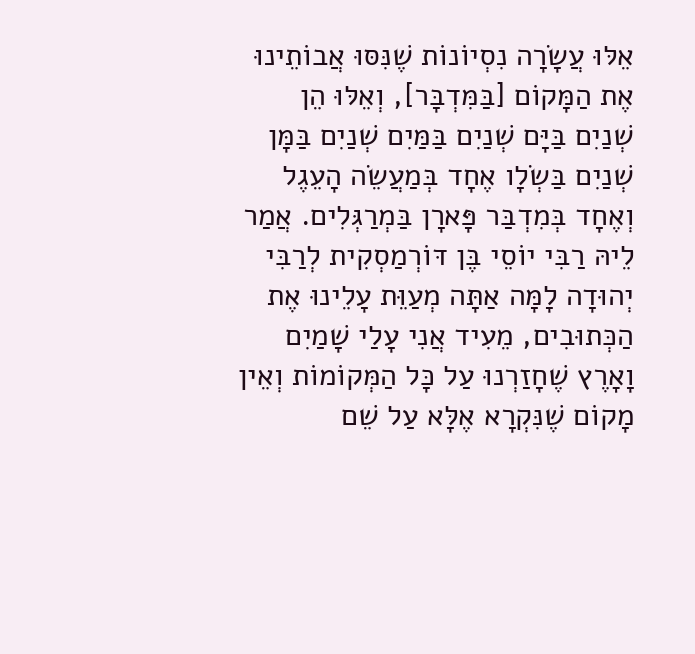אֵלּוּ עֲשָׂרָה נִסְיוֹנוֹת שֶׁנִּסּוּ אֲבוֹתֵינוּ אֶת הַמָּקוֹם [בַּמִּדְבָּר], וְאֵלּוּ הֵן שְׁנַיִם בַּיָּם שְׁנַיִם בַּמַּיִם שְׁנַיִם בַּמָּן שְׁנַיִם בַּשְׂלָו אֶחָד בְּמַעֲשֵׂה הָעֵגֶל וְאֶחָד בְּמִדְבַּר פָּארָן בַּמְרַגְּלִים. אֲמַר לֵיהּ רַבִּי יוֹסֵי בֶּן דּוֹרְמַסְקִית לְרַבִּי יְהוּדָה לָמָּה אַתָּה מְעַוֵּת עָלֵינוּ אֶת הַכְּתוּבִים, מֵעִיד אֲנִי עָלַי שָׁמַיִם וָאָרֶץ שֶׁחָזַרְנוּ עַל כָּל הַמְּקוֹמוֹת וְאֵין מָקוֹם שֶׁנִּקְרָא אֶלָּא עַל שֵׁם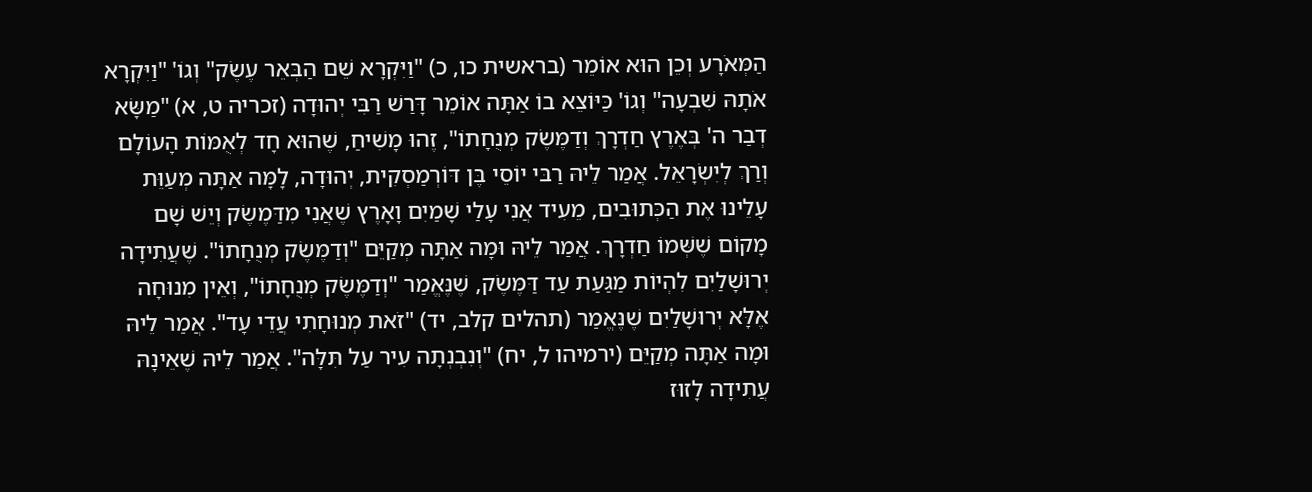הַמְּאֹרָע וְכֵן הוּא אוֹמֵר (בראשית כו, כ) "וַיִּקְרָא שֵׁם הַבְּאֵר עֶשֶׂק" וְגוֹ' "וַיִּקְרָא אֹתָהּ שִׁבְעָה" וְגוֹ' כַּיּוֹצֵא בוֹ אַתָּה אוֹמֵר דָּרַשׁ רַבִּי יְהוּדָה (זכריה ט, א) "מַשָּׂא דְבַר ה' בְּאֶרֶץ חַדְרָךְ וְדַמֶּשֶׂק מְנֻחָתוֹ", זֶהוּ מָשִׁיחַ, שֶׁהוּא חָד לְאֻמּוֹת הָעוֹלָם וְרַךְ לְיִשְׂרָאֵל. אֲמַר לֵיהּ רַבּי יוֹסֵי בֶּן דּוֹרְמַסְקִית, יְהוּדָה, לָמָּה אַתָּה מְעַוֵּת עָלֵינוּ אֶת הַכְּתוּבִים, מֵעִיד אֲנִי עָלַי שָׁמַיִם וָאָרֶץ שֶׁאֲנִי מִדַּמֶשֶׂק וְיֵשׁ שָׁם מָקוֹם שֶׁשְּׁמוֹ חַדְרָךְ. אֲמַר לֵיהּ וּמָה אַתָּה מְקַיֵּם "וְדַמֶּשֶׂק מְנֻחָתוֹ". שֶׁעֲתִידָה יְרוּשָׁלַיִם לִהְיוֹת מַגַּעַת עַד דַּמֶּשֶׂק, שֶׁנֶּאֱמַר "וְדַמֶּשֶׂק מְנֻחָתוֹ", וְאֵין מִנוּחָה אֶלָּא יְרוּשָׁלַיִם שֶׁנֶּאֱמַר (תהלים קלב, יד) "זֹאת מְנוּחָתִי עֲדֵי עָד". אֲמַר לֵיהּ וּמָה אַתָּה מְקַיֵּם (ירמיהו ל, יח) "וְנִבְנְתָה עִיר עַל תִּלָּה". אֲמַר לֵיהּ שֶׁאֵינָהּ עֲתִידָה לָזוּז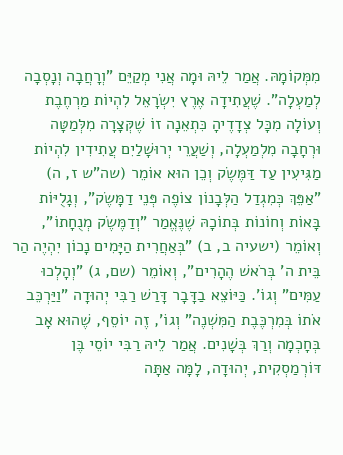מִמְּקוֹמָהּ. אֲמַר לֵיהּ וּמָה אֲנִי מְקַיֵּם "וְרָחֲבָה וְנָסְבָה לְמַעְלָה". שֶׁעֲתִידָה אֶרֶץ יִשְׂרָאֵל לִהְיוֹת מַרְחֶבֶת וְעוֹלָה מִכָּל צְדָדֶיהָ כִּתְאֵנָה זוֹ שֶׁקְּצָרָה מִלְּמַטָּה וּרְחָבָה מִלְמַעְלָה, וְשַׁעֲרֵי יְרוּשָׁלַיִם עֲתִידִין לִהְיוֹת מַגִּיעִין עַד דַּמֶּשֶׂק וְכֵן הוּא אוֹמֵר (שה"ש ז, ה) "אַפֵּךְ כְּמִגְדַל הַלְּבָנוֹן צוֹפֶה פְּנֵי דַמָּשֶׂק", וְגָלֻיּוֹת בָּאוֹת וְחוֹנוֹת בְּתוֹכָהּ שֶׁנֶּאֱמַר "וְדַמֶּשֶׂק מְנֻחָתוֹ", וְאוֹמֵר (ישעיה ב, ב) "בְּאַחֲרִית הַיָּמִים נָכוֹן יִהְיֶה הַר בֵּית ה' בְּרֹאשׁ הֶהָרִים", וְאוֹמֵר (שם, ג) "וְהָלְכוּ עַמִּים" וְגוֹ'. כַּיּוֹצֵא בַדָּבָר דָּרַשׁ רַבִּי יְהוּדָה "וַיַּרְכֵּב אֹתוֹ בְּמִרְכֶּבֶת הַמִּשְׁנֶה" וְגוֹ', זֶה יוֹסֵף, שֶׁהוּא אָב בְּחָכְמָה וְרַךְ בְּשָׁנִים. אֲמַר לֵיהּ רַבִּי יוֹסֵי בֶּן דּוֹרְמַסְקִית, יְהוּדָה, לָמָּה אַתָּה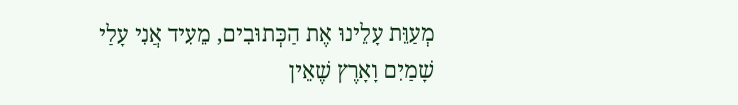מְעַוֵּת עָלֵינוּ אֶת הַכְּתוּבִים, מֵעִיד אֲנִי עָלַי שָׁמַיִם וָאָרֶץ שֶׁאֵין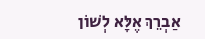אַבְרֵךְ אֶלָּא לְשׁוֹן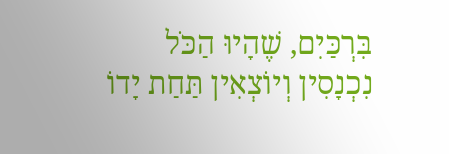בִּרְכַּיִם, שֶׁהָיוּ הַכֹּל נִכְנָסִין וְיוֹצְאִין תַּחַת יָדוֹ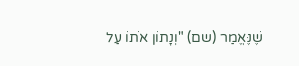שֶׁנֶּאֱמַר (שם) "וְנָתוֹן אֹתוֹ עַל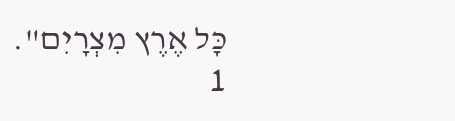כָּל אֶרֶץ מִצְרָיִם".
1